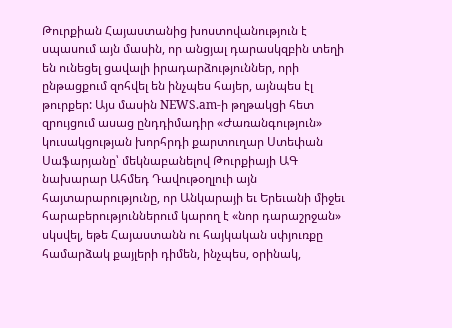Թուրքիան Հայաստանից խոստովանություն է սպասում այն մասին, որ անցյալ դարասկզբին տեղի են ունեցել ցավալի իրադարձություններ, որի ընթացքում զոհվել են ինչպես հայեր, այնպես էլ թուրքեր: Այս մասին NEWS.am-ի թղթակցի հետ զրույցում ասաց ընդդիմադիր «Ժառանգություն» կուսակցության խորհրդի քարտուղար Ստեփան Սաֆարյանը՝ մեկնաբանելով Թուրքիայի ԱԳ նախարար Ահմեդ Դավութօղլուի այն հայտարարությունը, որ Անկարայի եւ Երեւանի միջեւ հարաբերություններում կարող է «նոր դարաշրջան» սկսվել, եթե Հայաստանն ու հայկական սփյուռքը համարձակ քայլերի դիմեն, ինչպես, օրինակ,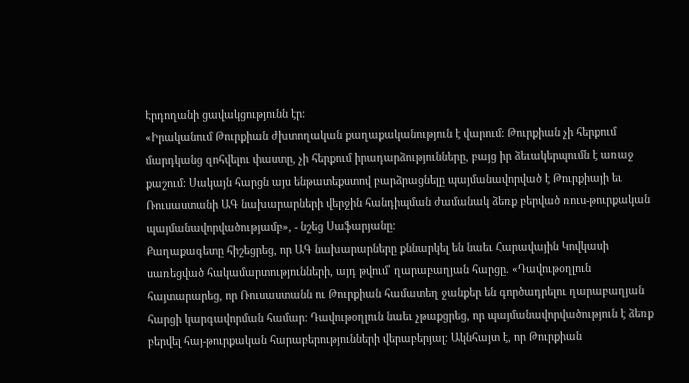Էրդողանի ցավակցությունն էր:
«Իրականում Թուրքիան ժխտողական քաղաքականություն է վարում: Թուրքիան չի հերքում մարդկանց զոհվելու փաստը, չի հերքում իրադարձությունները, բայց իր ձեւակերպումն է առաջ քաշում: Սակայն հարցն այս ենթատեքստով բարձրացնելը պայմանավորված է Թուրքիայի եւ Ռուսաստանի ԱԳ նախարարների վերջին հանդիպման ժամանակ ձեռք բերված ռուս-թուրքական պայմանավորվածությամբ», - նշեց Սաֆարյանը:
Քաղաքագետը հիշեցրեց, որ ԱԳ նախարարները քննարկել են նաեւ Հարավային Կովկասի սառեցված հակամարտությունների, այդ թվում՝ ղարաբաղյան հարցը. «Դավութօղլուն հայտարարեց, որ Ռուսաստանն ու Թուրքիան համատեղ ջանքեր են գործադրելու ղարաբաղյան հարցի կարգավորման համար: Դավութօղլուն նաեւ չթաքցրեց, որ պայմանավորվածություն է ձեռք բերվել հայ-թուրքական հարաբերությունների վերաբերյալ: Ակնհայտ է, որ Թուրքիան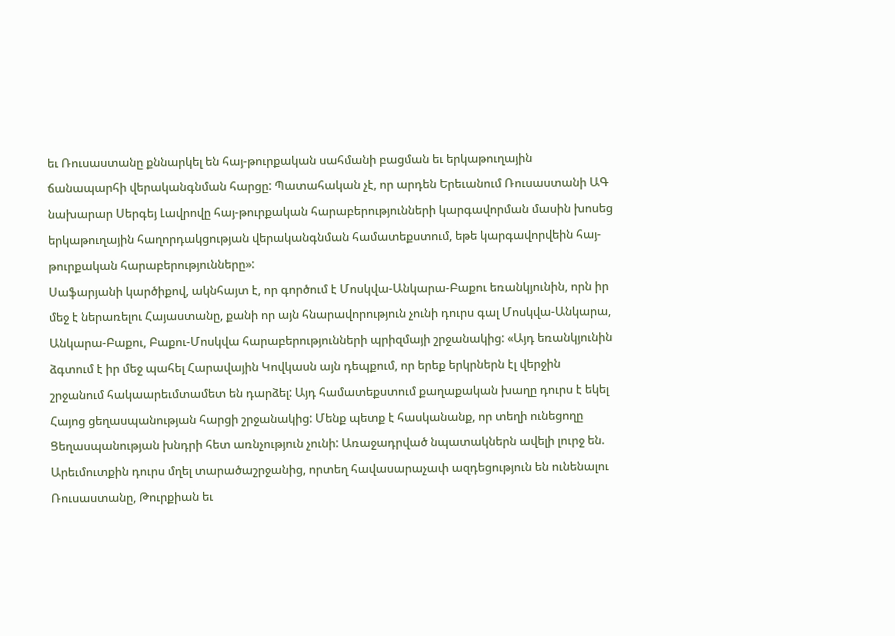եւ Ռուսաստանը քննարկել են հայ-թուրքական սահմանի բացման եւ երկաթուղային ճանապարհի վերականգնման հարցը: Պատահական չէ, որ արդեն Երեւանում Ռուսաստանի ԱԳ նախարար Սերգեյ Լավրովը հայ-թուրքական հարաբերությունների կարգավորման մասին խոսեց երկաթուղային հաղորդակցության վերականգնման համատեքստում, եթե կարգավորվեին հայ-թուրքական հարաբերությունները»:
Սաֆարյանի կարծիքով, ակնհայտ է, որ գործում է Մոսկվա-Անկարա-Բաքու եռանկյունին, որն իր մեջ է ներառելու Հայաստանը, քանի որ այն հնարավորություն չունի դուրս գալ Մոսկվա-Անկարա, Անկարա-Բաքու, Բաքու-Մոսկվա հարաբերությունների պրիզմայի շրջանակից: «Այդ եռանկյունին ձգտում է իր մեջ պահել Հարավային Կովկասն այն դեպքում, որ երեք երկրներն էլ վերջին շրջանում հակաարեւմտամետ են դարձել: Այդ համատեքստում քաղաքական խաղը դուրս է եկել Հայոց ցեղասպանության հարցի շրջանակից: Մենք պետք է հասկանանք, որ տեղի ունեցողը Ցեղասպանության խնդրի հետ առնչություն չունի: Առաջադրված նպատակներն ավելի լուրջ են. Արեւմուտքին դուրս մղել տարածաշրջանից, որտեղ հավասարաչափ ազդեցություն են ունենալու Ռուսաստանը, Թուրքիան եւ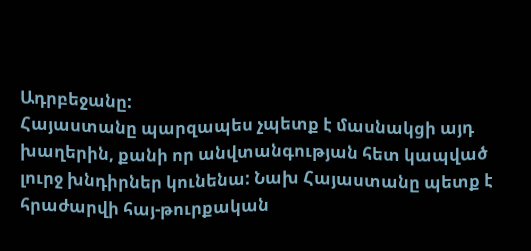Ադրբեջանը:
Հայաստանը պարզապես չպետք է մասնակցի այդ խաղերին, քանի որ անվտանգության հետ կապված լուրջ խնդիրներ կունենա: Նախ Հայաստանը պետք է հրաժարվի հայ-թուրքական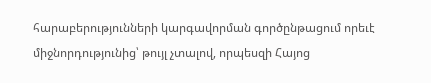հարաբերությունների կարգավորման գործընթացում որեւէ միջնորդությունից՝ թույլ չտալով, որպեսզի Հայոց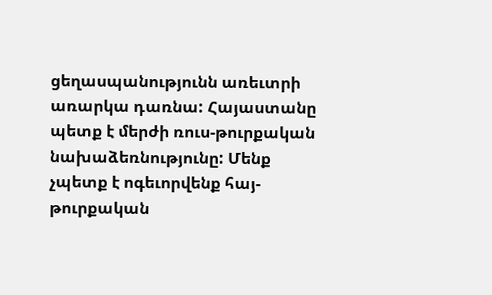ցեղասպանությունն առեւտրի առարկա դառնա: Հայաստանը պետք է մերժի ռուս-թուրքական նախաձեռնությունը: Մենք չպետք է ոգեւորվենք հայ-թուրքական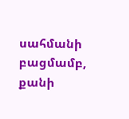սահմանի բացմամբ, քանի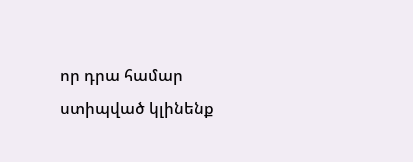որ դրա համար ստիպված կլինենք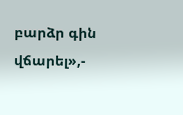բարձր գին վճարել»,-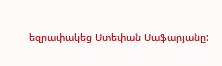եզրափակեց Ստեփան Սաֆարյանը: